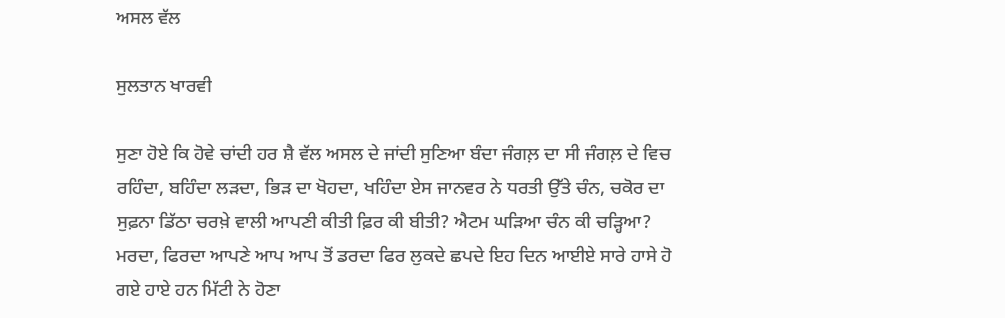ਅਸਲ ਵੱਲ

ਸੁਲਤਾਨ ਖਾਰਵੀ

ਸੁਣਾ ਹੋਏ ਕਿ ਹੋਵੇ ਚਾਂਦੀ ਹਰ ਸ਼ੈ ਵੱਲ ਅਸਲ ਦੇ ਜਾਂਦੀ ਸੁਣਿਆ ਬੰਦਾ ਜੰਗਲ਼ ਦਾ ਸੀ ਜੰਗਲ਼ ਦੇ ਵਿਚ ਰਹਿੰਦਾ, ਬਹਿੰਦਾ ਲੜਦਾ, ਭਿੜ ਦਾ ਖੋਹਦਾ, ਖਹਿੰਦਾ ਏਸ ਜਾਨਵਰ ਨੇ ਧਰਤੀ ਉੱਤੇ ਚੰਨ, ਚਕੋਰ ਦਾ ਸੁਫ਼ਨਾ ਡਿੱਠਾ ਚਰਖ਼ੇ ਵਾਲੀ ਆਪਣੀ ਕੀਤੀ ਫ਼ਿਰ ਕੀ ਬੀਤੀ? ਐਟਮ ਘੜਿਆ ਚੰਨ ਕੀ ਚੜ੍ਹਿਆ? ਮਰਦਾ, ਫਿਰਦਾ ਆਪਣੇ ਆਪ ਆਪ ਤੋਂ ਡਰਦਾ ਫਿਰ ਲੁਕਦੇ ਛਪਦੇ ਇਹ ਦਿਨ ਆਈਏ ਸਾਰੇ ਹਾਸੇ ਹੋ ਗਏ ਹਾਏ ਹਨ ਮਿੱਟੀ ਨੇ ਹੋਣਾ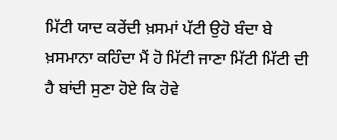ਮਿੱਟੀ ਯਾਦ ਕਰੇਂਦੀ ਖ਼ਸਮਾਂ ਪੱਟੀ ਉਹੋ ਬੰਦਾ ਬੇ ਖ਼ਸਮਾਨਾ ਕਹਿੰਦਾ ਮੈਂ ਹੋ ਮਿੱਟੀ ਜਾਣਾ ਮਿੱਟੀ ਮਿੱਟੀ ਦੀ ਹੈ ਬਾਂਦੀ ਸੁਣਾ ਹੋਏ ਕਿ ਹੋਵੇ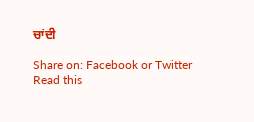ਚਾਂਦੀ

Share on: Facebook or Twitter
Read this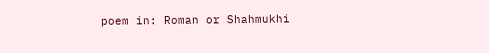poem in: Roman or Shahmukhi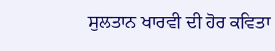ਸੁਲਤਾਨ ਖਾਰਵੀ ਦੀ ਹੋਰ ਕਵਿਤਾ